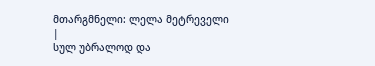მთარგმნელი: ლელა მეტრეველი
|
სულ უბრალოდ და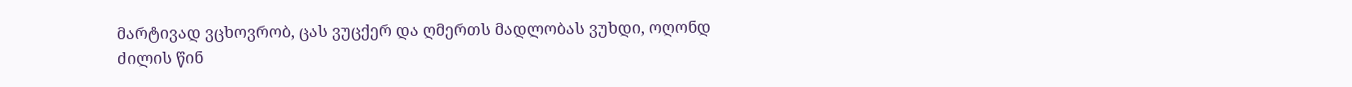მარტივად ვცხოვრობ, ცას ვუცქერ და ღმერთს მადლობას ვუხდი, ოღონდ ძილის წინ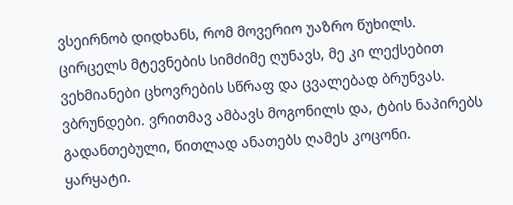ვსეირნობ დიდხანს, რომ მოვერიო უაზრო წუხილს.
ცირცელს მტევნების სიმძიმე ღუნავს, მე კი ლექსებით ვეხმიანები ცხოვრების სწრაფ და ცვალებად ბრუნვას.
ვბრუნდები. ვრითმავ ამბავს მოგონილს და, ტბის ნაპირებს გადანთებული, წითლად ანათებს ღამეს კოცონი.
ყარყატი.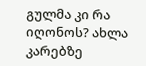გულმა კი რა იღონოს? ახლა კარებზე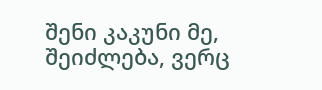შენი კაკუნი მე, შეიძლება, ვერც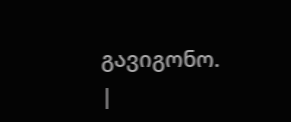გავიგონო. |